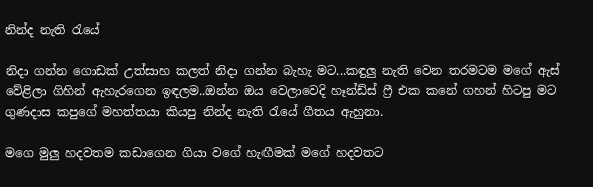නින්ද නැති රැයේ

නිදා ගන්න ගොඩක් උත්සාහ කලත් නිදා ගන්න බැහැ මට...කඳුලු නැති වෙන තරමටම මගේ ඇස් වේළිලා ගිහින් ඇහැරගෙන ඉඳලම..ඔන්න ඔය වෙලාවෙදි හෑන්ඩ්ස් ෆ්‍රී එක කනේ ගහන් හිටපු මට ගුණදාස කපුගේ මහත්තයා කියපු නින්ද නැති රැයේ ගීතය ඇහුනා.

මගෙ මුලු හදවතම කඩාගෙන ගියා වගේ හැඟීමක් මගේ හදවතට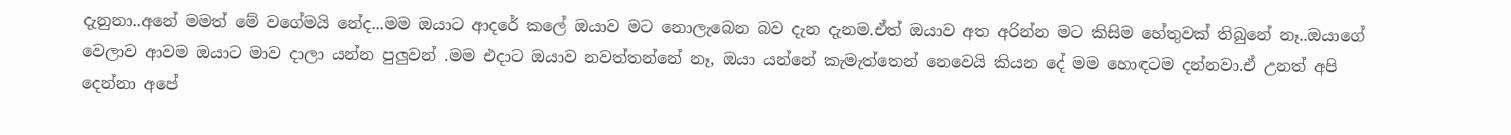දැනුනා..අනේ මමත් මේ වගේමයි නේද...මම ඔයාට ආදරේ කලේ ඔයාව මට නොලැබෙන බව දැන දැනම.ඒත් ඔයාව අත අරින්න මට කිසිම හේතුවක් තිබුනේ නෑ..ඔයාගේ වෙලාව ආවම ඔයාට මාව දාලා යන්න පුලුවන් .මම එදාට ඔයාව නවත්තන්නේ නෑ, ඔයා යන්නේ කැමැත්තෙන් නෙවෙයි කියන දේ මම හොඳටම දන්නවා.ඒ උනත් අපි දෙන්නා අපේ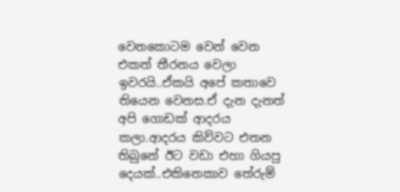වෙනකොටම වෙන් වෙන එකත් තීරනය වෙලා ඉවරයි..ඒකයි අපේ කතාවෙ තියෙන වෙනස.ඒ දැන දැනත් අපි ගොඩක් ආදරය කලා.ආදරය කිව්වට එතන තිබුනේ ඊට වඩා එහා ගියපු දෙයක්..එකිනෙකාව තේරුම්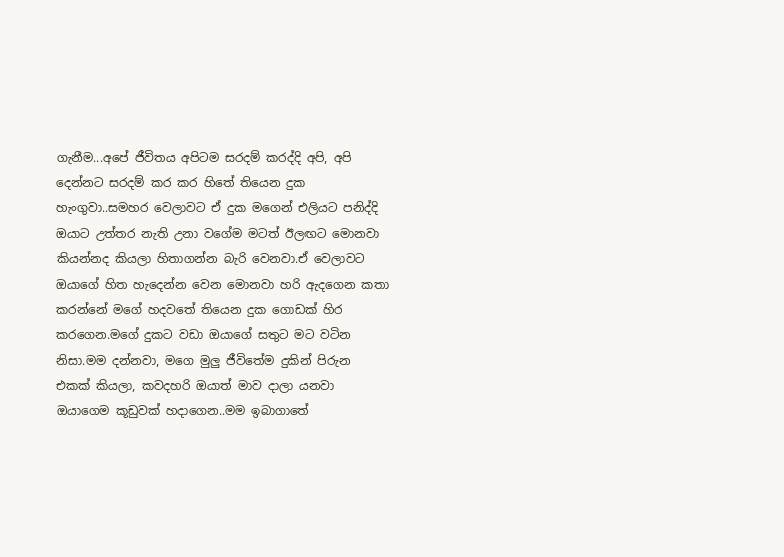ගැනීම...අපේ ජීවිතය අපිටම සරදම් කරද්දි අපි, අපි දෙන්නට සරදම් කර කර හිතේ තියෙන දුක හැංගුවා..සමහර වෙලාවට ඒ දුක මගෙන් එලියට පනිද්දි ඔයාට උත්තර නැති උනා වගේම මටත් ඊලඟට මොනවා කියන්නද කියලා හිතාගන්න බැරි වෙනවා.ඒ වෙලාවට ඔයාගේ හිත හැදෙන්න වෙන මොනවා හරි ඇදගෙන කතා කරන්නේ මගේ හදවතේ තියෙන දුක ගොඩක් හිර කරගෙන.මගේ දුකට වඩා ඔයාගේ සතුට මට වටින නිසා.මම දන්නවා, මගෙ මුලු ජීවිතේම දුකින් පිරුන එකක් කියලා, කවදහරි ඔයාත් මාව දාලා යනවා ඔයාගෙම කූඩුවක් හදාගෙන..මම ඉබාගාතේ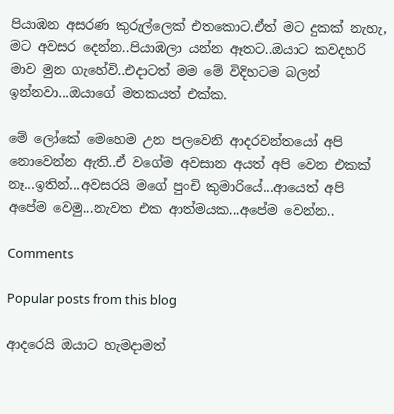පියාඹන අසරණ කුරුල්ලෙක් එතකොට.ඒත් මට දුකක් නැහැ, මට අවසර දෙන්න..පියාඹලා යන්න ඈතට..ඔයාට කවදහරි මාව මුන ගැහේවි..එදාටත් මම මේ විදිහටම බලන් ඉන්නවා...ඔයාගේ මතකයත් එක්ක.

මේ ලෝකේ මෙහෙම උන පලවෙනි ආදරවන්තයෝ අපි නොවෙන්න ඇති..ඒ වගේම අවසාන අයත් අපි වෙන එකක් නෑ...ඉතින්...අවසරයි මගේ පුංචි කුමාරියේ...ආයෙත් අපි අපේම වෙමු...නැවත එක ආත්මයක...අපේම වෙන්න..

Comments

Popular posts from this blog

ආදරෙයි ඔයාට හැමදාමත්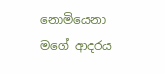නොමියෙනා මගේ ආදරය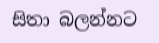සිතා බලන්නට